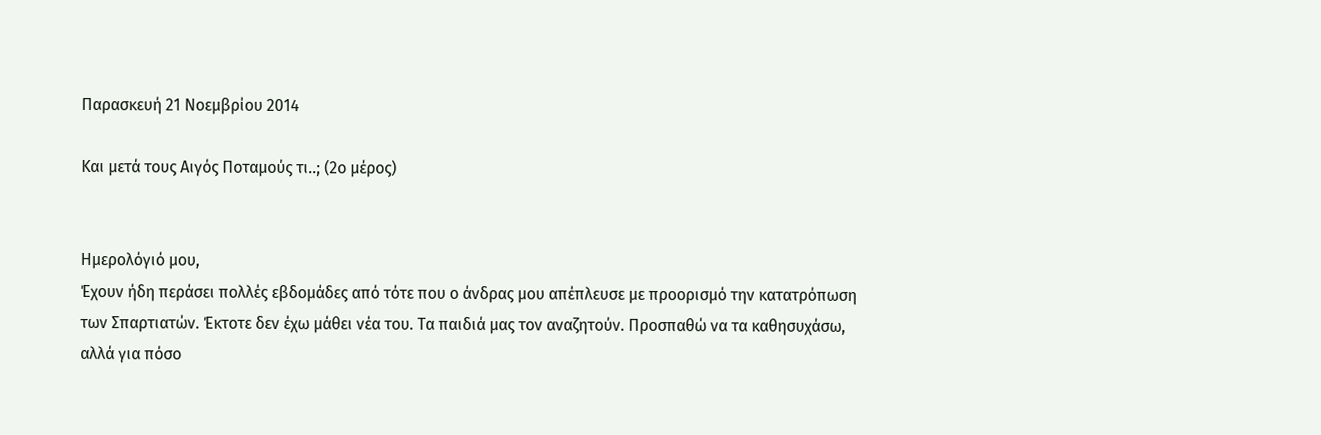Παρασκευή 21 Νοεμβρίου 2014

Και μετά τους Αιγός Ποταμούς τι..; (2ο μέρος)


Ημερολόγιό μου,
Έχουν ήδη περάσει πολλές εβδομάδες από τότε που ο άνδρας μου απέπλευσε με προορισμό την κατατρόπωση των Σπαρτιατών. Έκτοτε δεν έχω μάθει νέα του. Τα παιδιά μας τον αναζητούν. Προσπαθώ να τα καθησυχάσω, αλλά για πόσο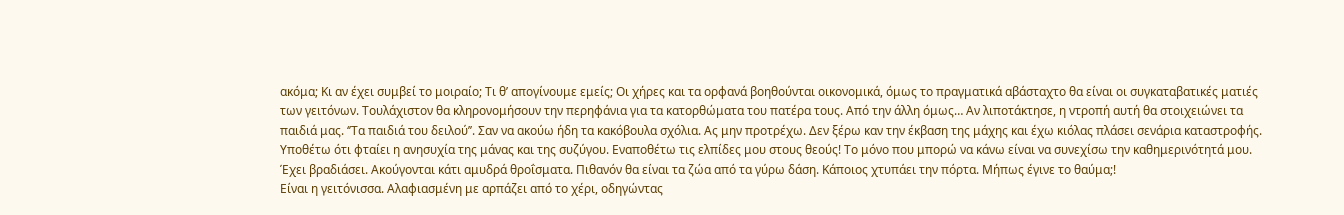ακόμα; Κι αν έχει συμβεί το μοιραίο; Τι θ’ απογίνουμε εμείς; Οι χήρες και τα ορφανά βοηθούνται οικονομικά, όμως το πραγματικά αβάσταχτο θα είναι οι συγκαταβατικές ματιές των γειτόνων. Τουλάχιστον θα κληρονομήσουν την περηφάνια για τα κατορθώματα του πατέρα τους. Από την άλλη όμως… Αν λιποτάκτησε, η ντροπή αυτή θα στοιχειώνει τα παιδιά μας. ‘’Τα παιδιά του δειλού’’. Σαν να ακούω ήδη τα κακόβουλα σχόλια. Ας μην προτρέχω. Δεν ξέρω καν την έκβαση της μάχης και έχω κιόλας πλάσει σενάρια καταστροφής. Υποθέτω ότι φταίει η ανησυχία της μάνας και της συζύγου. Εναποθέτω τις ελπίδες μου στους θεούς! Το μόνο που μπορώ να κάνω είναι να συνεχίσω την καθημερινότητά μου.
Έχει βραδιάσει. Ακούγονται κάτι αμυδρά θροΐσματα. Πιθανόν θα είναι τα ζώα από τα γύρω δάση. Κάποιος χτυπάει την πόρτα. Μήπως έγινε το θαύμα;!
Είναι η γειτόνισσα. Αλαφιασμένη με αρπάζει από το χέρι, οδηγώντας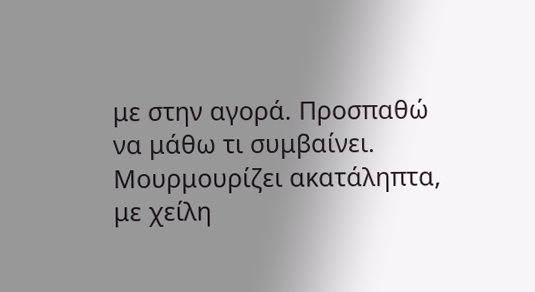με στην αγορά. Προσπαθώ να μάθω τι συμβαίνει. Μουρμουρίζει ακατάληπτα, με χείλη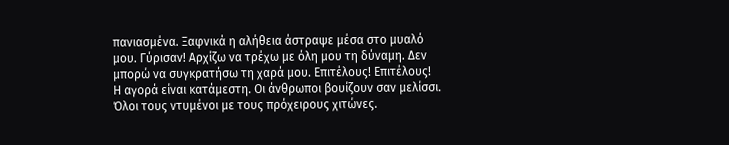πανιασμένα. Ξαφνικά η αλήθεια άστραψε μέσα στο μυαλό μου. Γύρισαν! Αρχίζω να τρέχω με όλη μου τη δύναμη. Δεν μπορώ να συγκρατήσω τη χαρά μου. Επιτέλους! Επιτέλους!
Η αγορά είναι κατάμεστη. Οι άνθρωποι βουίζουν σαν μελίσσι. Όλοι τους ντυμένοι με τους πρόχειρους χιτώνες.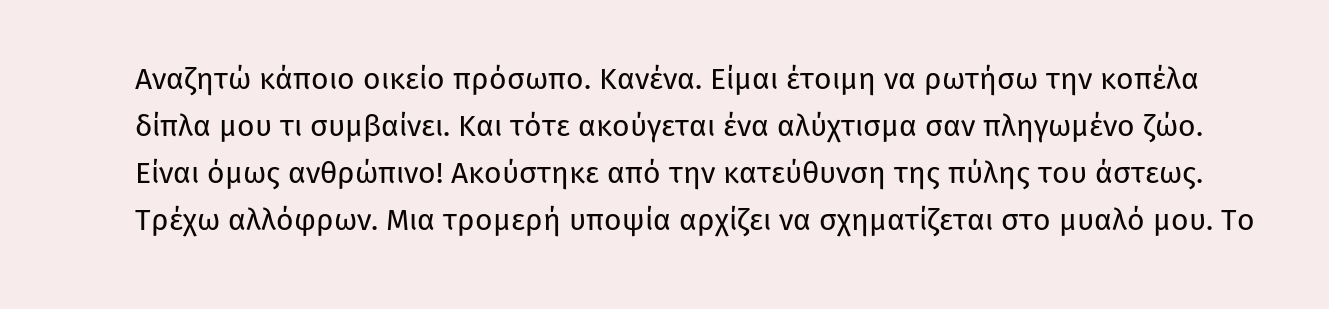Αναζητώ κάποιο οικείο πρόσωπο. Κανένα. Είμαι έτοιμη να ρωτήσω την κοπέλα δίπλα μου τι συμβαίνει. Και τότε ακούγεται ένα αλύχτισμα σαν πληγωμένο ζώο. Είναι όμως ανθρώπινο! Ακούστηκε από την κατεύθυνση της πύλης του άστεως. Τρέχω αλλόφρων. Μια τρομερή υποψία αρχίζει να σχηματίζεται στο μυαλό μου. Το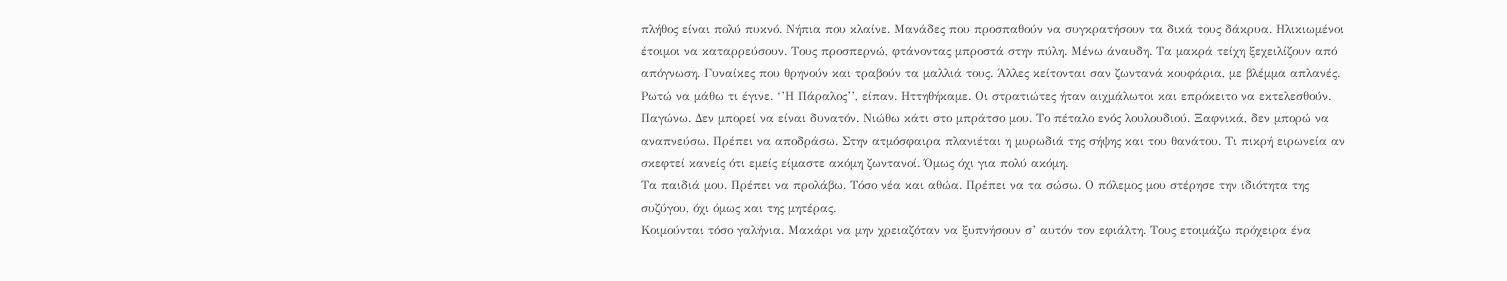πλήθος είναι πολύ πυκνό. Νήπια που κλαίνε. Μανάδες που προσπαθούν να συγκρατήσουν τα δικά τους δάκρυα. Ηλικιωμένοι έτοιμοι να καταρρεύσουν. Τους προσπερνώ, φτάνοντας μπροστά στην πύλη. Μένω άναυδη. Τα μακρά τείχη ξεχειλίζουν από απόγνωση. Γυναίκες που θρηνούν και τραβούν τα μαλλιά τους. Άλλες κείτονται σαν ζωντανά κουφάρια, με βλέμμα απλανές. Ρωτώ να μάθω τι έγινε. ‘’Η Πάραλος’’, είπαν. Ηττηθήκαμε. Οι στρατιώτες ήταν αιχμάλωτοι και επρόκειτο να εκτελεσθούν. Παγώνω. Δεν μπορεί να είναι δυνατόν. Νιώθω κάτι στο μπράτσο μου. Το πέταλο ενός λουλουδιού. Ξαφνικά, δεν μπορώ να αναπνεύσω. Πρέπει να αποδράσω. Στην ατμόσφαιρα πλανιέται η μυρωδιά της σήψης και του θανάτου. Τι πικρή ειρωνεία αν σκεφτεί κανείς ότι εμείς είμαστε ακόμη ζωντανοί. Όμως όχι για πολύ ακόμη.
Τα παιδιά μου. Πρέπει να προλάβω. Τόσο νέα και αθώα. Πρέπει να τα σώσω. Ο πόλεμος μου στέρησε την ιδιότητα της συζύγου, όχι όμως και της μητέρας.
Κοιμούνται τόσο γαλήνια. Μακάρι να μην χρειαζόταν να ξυπνήσουν σ’ αυτόν τον εφιάλτη. Τους ετοιμάζω πρόχειρα ένα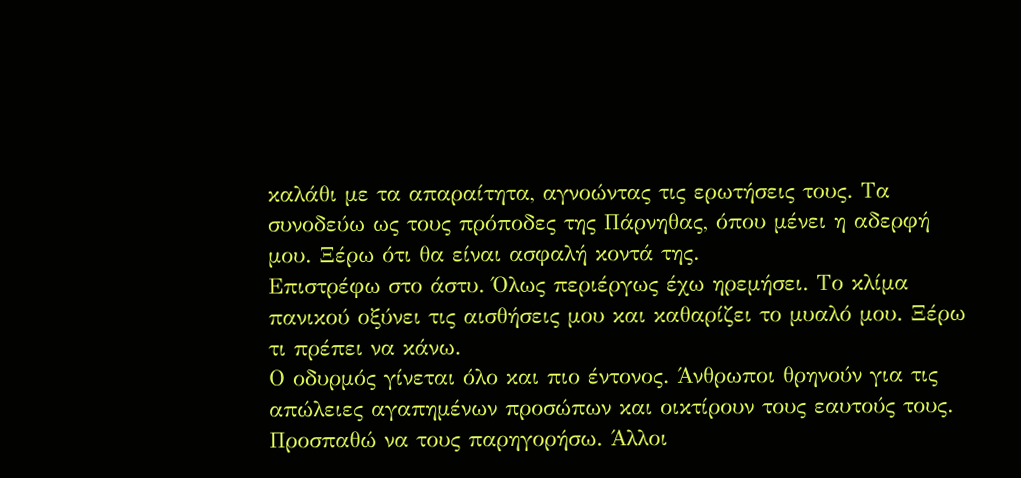καλάθι με τα απαραίτητα, αγνοώντας τις ερωτήσεις τους. Τα συνοδεύω ως τους πρόποδες της Πάρνηθας, όπου μένει η αδερφή μου. Ξέρω ότι θα είναι ασφαλή κοντά της.
Επιστρέφω στο άστυ. Όλως περιέργως έχω ηρεμήσει. Το κλίμα πανικού οξύνει τις αισθήσεις μου και καθαρίζει το μυαλό μου. Ξέρω τι πρέπει να κάνω.
Ο οδυρμός γίνεται όλο και πιο έντονος. Άνθρωποι θρηνούν για τις απώλειες αγαπημένων προσώπων και οικτίρουν τους εαυτούς τους. Προσπαθώ να τους παρηγορήσω. Άλλοι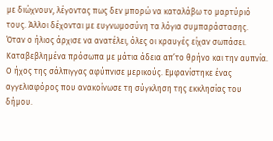με διώχνουν, λέγοντας πως δεν μπορώ να καταλάβω το μαρτύριό τους. Άλλοι δέχονται με ευγνωμοσύνη τα λόγια συμπαράστασης.
Όταν ο ήλιος άρχισε να ανατέλει, όλες οι κραυγές είχαν σωπάσει. Καταβεβλημένα πρόσωπα με μάτια άδεια απ’το θρήνο και την αυπνία. Ο ήχος της σάλπιγγας αφύπνισε μερικούς. Εμφανίστηκε ένας αγγελιαφόρος που ανακοίνωσε τη σύγκληση της εκκλησίας του δήμου.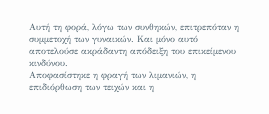Αυτή τη φορά, λόγω των συνθηκών, επιτρεπόταν η συμμετοχή των γυναικών. Και μόνο αυτό αποτελούσε ακράδαντη απόδειξη του επικείμενου κινδύνου.
Αποφασίστηκε η φραγή των λιμανιών, η επιδιόρθωση των τειχών και η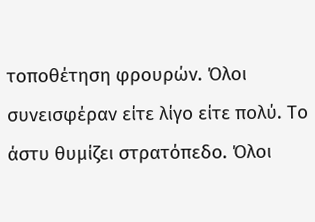τοποθέτηση φρουρών. Όλοι συνεισφέραν είτε λίγο είτε πολύ. Το άστυ θυμίζει στρατόπεδο. Όλοι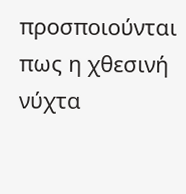προσποιούνται πως η χθεσινή νύχτα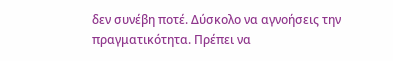δεν συνέβη ποτέ. Δύσκολο να αγνοήσεις την πραγματικότητα. Πρέπει να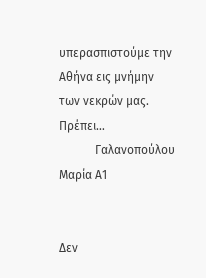υπερασπιστούμε την Αθήνα εις μνήμην των νεκρών μας. Πρέπει…
            Γαλανοπούλου Μαρία Α1


Δεν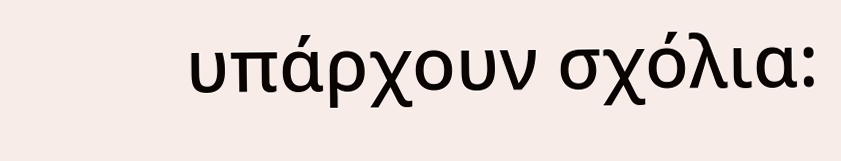υπάρχουν σχόλια: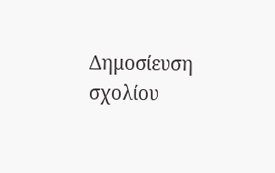Δημοσίευση σχολίου